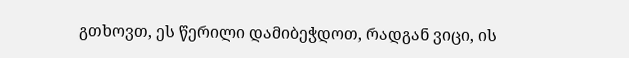გთხოვთ, ეს წერილი დამიბეჭდოთ, რადგან ვიცი, ის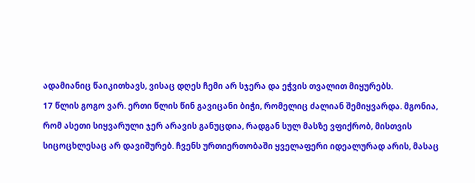ადამიანიც წაიკითხავს, ვისაც დღეს ჩემი არ სჯერა და ეჭვის თვალით მიყურებს.
17 წლის გოგო ვარ. ერთი წლის წინ გავიცანი ბიჭი, რომელიც ძალიან შემიყვარდა. მგონია, რომ ასეთი სიყვარული ჯერ არავის განუცდია, რადგან სულ მასზე ვფიქრობ, მისთვის სიცოცხლესაც არ დავიშურებ. ჩვენს ურთიერთობაში ყველაფერი იდეალურად არის, მასაც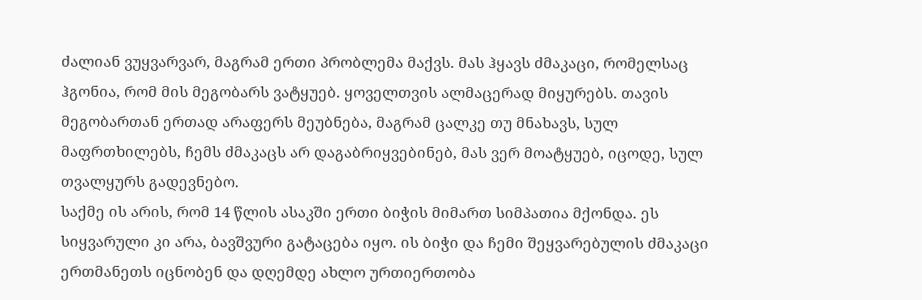ძალიან ვუყვარვარ, მაგრამ ერთი პრობლემა მაქვს. მას ჰყავს ძმაკაცი, რომელსაც ჰგონია, რომ მის მეგობარს ვატყუებ. ყოველთვის ალმაცერად მიყურებს. თავის მეგობართან ერთად არაფერს მეუბნება, მაგრამ ცალკე თუ მნახავს, სულ მაფრთხილებს, ჩემს ძმაკაცს არ დაგაბრიყვებინებ, მას ვერ მოატყუებ, იცოდე, სულ თვალყურს გადევნებო.
საქმე ის არის, რომ 14 წლის ასაკში ერთი ბიჭის მიმართ სიმპათია მქონდა. ეს სიყვარული კი არა, ბავშვური გატაცება იყო. ის ბიჭი და ჩემი შეყვარებულის ძმაკაცი ერთმანეთს იცნობენ და დღემდე ახლო ურთიერთობა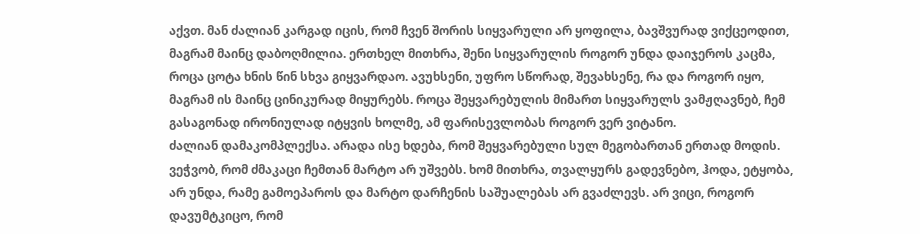აქვთ. მან ძალიან კარგად იცის, რომ ჩვენ შორის სიყვარული არ ყოფილა, ბავშვურად ვიქცეოდით, მაგრამ მაინც დაბოღმილია. ერთხელ მითხრა, შენი სიყვარულის როგორ უნდა დაიჯეროს კაცმა, როცა ცოტა ხნის წინ სხვა გიყვარდაო. ავუხსენი, უფრო სწორად, შევახსენე, რა და როგორ იყო, მაგრამ ის მაინც ცინიკურად მიყურებს. როცა შეყვარებულის მიმართ სიყვარულს ვამჟღავნებ, ჩემ გასაგონად ირონიულად იტყვის ხოლმე, ამ ფარისევლობას როგორ ვერ ვიტანო.
ძალიან დამაკომპლექსა. არადა ისე ხდება, რომ შეყვარებული სულ მეგობართან ერთად მოდის. ვეჭვობ, რომ ძმაკაცი ჩემთან მარტო არ უშვებს. ხომ მითხრა, თვალყურს გადევნებო, ჰოდა, ეტყობა, არ უნდა, რამე გამოეპაროს და მარტო დარჩენის საშუალებას არ გვაძლევს. არ ვიცი, როგორ დავუმტკიცო, რომ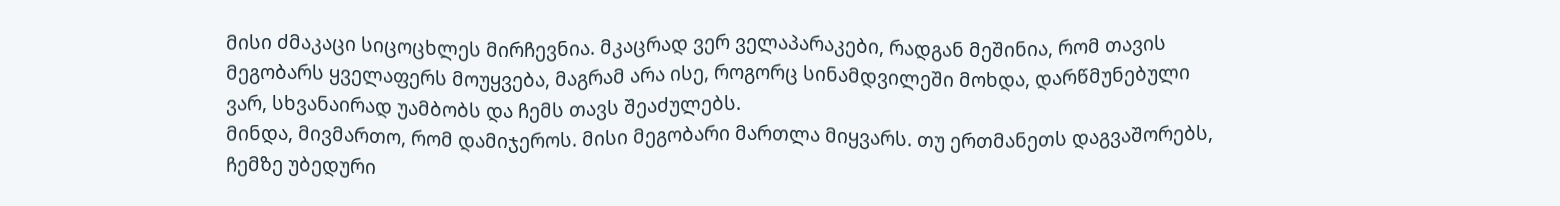მისი ძმაკაცი სიცოცხლეს მირჩევნია. მკაცრად ვერ ველაპარაკები, რადგან მეშინია, რომ თავის მეგობარს ყველაფერს მოუყვება, მაგრამ არა ისე, როგორც სინამდვილეში მოხდა, დარწმუნებული ვარ, სხვანაირად უამბობს და ჩემს თავს შეაძულებს.
მინდა, მივმართო, რომ დამიჯეროს. მისი მეგობარი მართლა მიყვარს. თუ ერთმანეთს დაგვაშორებს, ჩემზე უბედური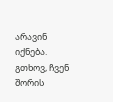არავინ იქნება. გთხოვ, ჩვენ შორის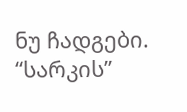ნუ ჩადგები.
“სარკის”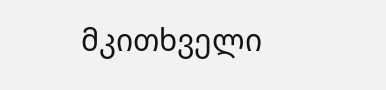მკითხველი